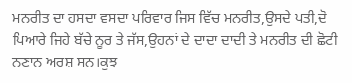ਮਨਰੀਤ ਦਾ ਹਸਦਾ ਵਸਦਾ ਪਰਿਵਾਰ ਜਿਸ ਵਿੱਚ ਮਨਰੀਤ,ਉਸਦੇ ਪਤੀ,ਦੋ ਪਿਆਰੇ ਜਿਹੇ ਬੱਚੇ ਨੂਰ ਤੇ ਜੱਸ,ਉਹਨਾਂ ਦੇ ਦਾਦਾ ਦਾਦੀ ਤੇ ਮਨਰੀਤ ਦੀ ਛੋਟੀ ਨਣਾਨ ਅਰਸ਼ ਸਨ।ਕੁਝ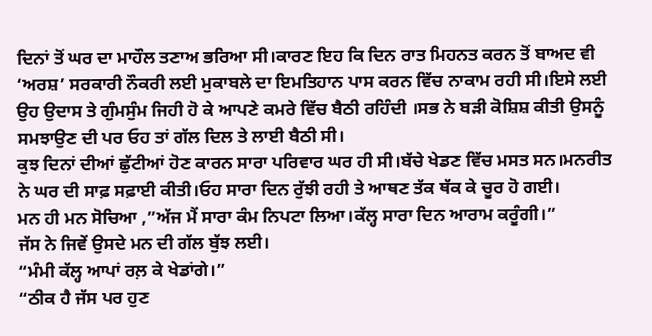ਦਿਨਾਂ ਤੋਂ ਘਰ ਦਾ ਮਾਹੌਲ ਤਣਾਅ ਭਰਿਆ ਸੀ।ਕਾਰਣ ਇਹ ਕਿ ਦਿਨ ਰਾਤ ਮਿਹਨਤ ਕਰਨ ਤੋਂ ਬਾਅਦ ਵੀ ‘ਅਰਸ਼’ ਸਰਕਾਰੀ ਨੌਕਰੀ ਲਈ ਮੁਕਾਬਲੇ ਦਾ ਇਮਤਿਹਾਨ ਪਾਸ ਕਰਨ ਵਿੱਚ ਨਾਕਾਮ ਰਹੀ ਸੀ।ਇਸੇ ਲਈ ਉਹ ਉਦਾਸ ਤੇ ਗੁੰਮਸੁੰਮ ਜਿਹੀ ਹੋ ਕੇ ਆਪਣੇ ਕਮਰੇ ਵਿੱਚ ਬੈਠੀ ਰਹਿੰਦੀ ।ਸਭ ਨੇ ਬੜੀ ਕੋਸ਼ਿਸ਼ ਕੀਤੀ ਉਸਨੂੰ ਸਮਝਾਉਣ ਦੀ ਪਰ ਓਹ ਤਾਂ ਗੱਲ ਦਿਲ ਤੇ ਲਾਈ ਬੈਠੀ ਸੀ।
ਕੁਝ ਦਿਨਾਂ ਦੀਆਂ ਛੁੱਟੀਆਂ ਹੋਣ ਕਾਰਨ ਸਾਰਾ ਪਰਿਵਾਰ ਘਰ ਹੀ ਸੀ।ਬੱਚੇ ਖੇਡਣ ਵਿੱਚ ਮਸਤ ਸਨ।ਮਨਰੀਤ ਨੇ ਘਰ ਦੀ ਸਾਫ਼ ਸਫ਼ਾਈ ਕੀਤੀ।ਓਹ ਸਾਰਾ ਦਿਨ ਰੁੱਝੀ ਰਹੀ ਤੇ ਆਥਣ ਤੱਕ ਥੱਕ ਕੇ ਚੂਰ ਹੋ ਗਈ।
ਮਨ ਹੀ ਮਨ ਸੋਚਿਆ ,”ਅੱਜ ਮੈਂ ਸਾਰਾ ਕੰਮ ਨਿਪਟਾ ਲਿਆ।ਕੱਲ੍ਹ ਸਾਰਾ ਦਿਨ ਆਰਾਮ ਕਰੂੰਗੀ।”
ਜੱਸ ਨੇ ਜਿਵੇਂ ਉਸਦੇ ਮਨ ਦੀ ਗੱਲ ਬੁੱਝ ਲਈ।
“ਮੰਮੀ ਕੱਲ੍ਹ ਆਪਾਂ ਰਲ਼ ਕੇ ਖੇਡਾਂਗੇ।”
“ਠੀਕ ਹੈ ਜੱਸ ਪਰ ਹੁਣ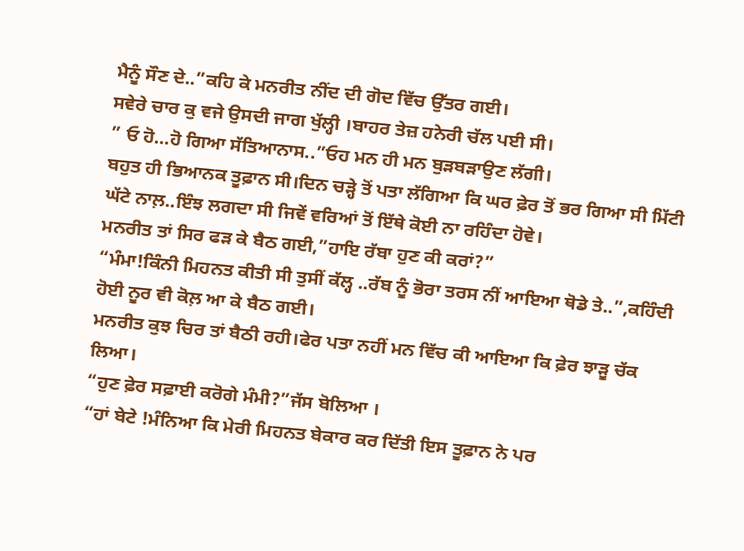ਮੈਨੂੰ ਸੌਣ ਦੇ..”ਕਹਿ ਕੇ ਮਨਰੀਤ ਨੀਂਦ ਦੀ ਗੋਦ ਵਿੱਚ ਉੱਤਰ ਗਈ।
ਸਵੇਰੇ ਚਾਰ ਕੁ ਵਜੇ ਉਸਦੀ ਜਾਗ ਖੁੱਲ੍ਹੀ ।ਬਾਹਰ ਤੇਜ਼ ਹਨੇਰੀ ਚੱਲ ਪਈ ਸੀ।
” ਓ ਹੋ…ਹੋ ਗਿਆ ਸੱਤਿਆਨਾਸ..”ਓਹ ਮਨ ਹੀ ਮਨ ਬੁੜਬੜਾਉਣ ਲੱਗੀ।
ਬਹੁਤ ਹੀ ਭਿਆਨਕ ਤੂਫ਼ਾਨ ਸੀ।ਦਿਨ ਚੜ੍ਹੇ ਤੋਂ ਪਤਾ ਲੱਗਿਆ ਕਿ ਘਰ ਫ਼ੇਰ ਤੋਂ ਭਰ ਗਿਆ ਸੀ ਮਿੱਟੀ ਘੱਟੇ ਨਾਲ਼..ਇੰਝ ਲਗਦਾ ਸੀ ਜਿਵੇਂ ਵਰਿਆਂ ਤੋਂ ਇੱਥੇ ਕੋਈ ਨਾ ਰਹਿੰਦਾ ਹੋਵੇ।
ਮਨਰੀਤ ਤਾਂ ਸਿਰ ਫੜ ਕੇ ਬੈਠ ਗਈ,”ਹਾਇ ਰੱਬਾ ਹੁਣ ਕੀ ਕਰਾਂ?”
“ਮੰਮਾ!ਕਿੰਨੀ ਮਿਹਨਤ ਕੀਤੀ ਸੀ ਤੁਸੀਂ ਕੱਲ੍ਹ ..ਰੱਬ ਨੂੰ ਭੋਰਾ ਤਰਸ ਨੀਂ ਆਇਆ ਥੋਡੇ ਤੇ..”,ਕਹਿੰਦੀ ਹੋਈ ਨੂਰ ਵੀ ਕੋਲ਼ ਆ ਕੇ ਬੈਠ ਗਈ।
ਮਨਰੀਤ ਕੁਝ ਚਿਰ ਤਾਂ ਬੈਠੀ ਰਹੀ।ਫੇਰ ਪਤਾ ਨਹੀਂ ਮਨ ਵਿੱਚ ਕੀ ਆਇਆ ਕਿ ਫ਼ੇਰ ਝਾੜੂ ਚੱਕ ਲਿਆ।
“ਹੁਣ ਫ਼ੇਰ ਸਫ਼ਾਈ ਕਰੋਗੇ ਮੰਮੀ?”ਜੱਸ ਬੋਲਿਆ ।
“ਹਾਂ ਬੇਟੇ !ਮੰਨਿਆ ਕਿ ਮੇਰੀ ਮਿਹਨਤ ਬੇਕਾਰ ਕਰ ਦਿੱਤੀ ਇਸ ਤੂਫ਼ਾਨ ਨੇ ਪਰ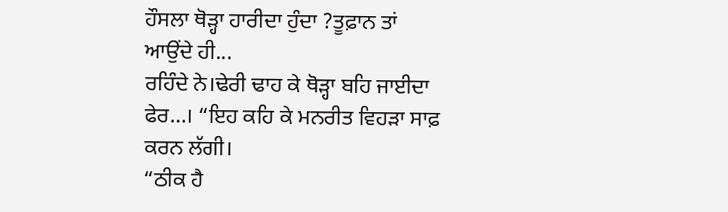ਹੌਸਲਾ ਥੋੜ੍ਹਾ ਹਾਰੀਦਾ ਹੁੰਦਾ ?ਤੂਫ਼ਾਨ ਤਾਂ ਆਉਂਦੇ ਹੀ...
ਰਹਿੰਦੇ ਨੇ।ਢੇਰੀ ਢਾਹ ਕੇ ਥੋੜ੍ਹਾ ਬਹਿ ਜਾਈਦਾ ਫੇਰ…। “ਇਹ ਕਹਿ ਕੇ ਮਨਰੀਤ ਵਿਹੜਾ ਸਾਫ਼ ਕਰਨ ਲੱਗੀ।
“ਠੀਕ ਹੈ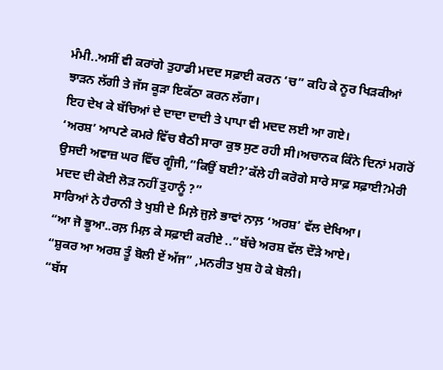ਮੰਮੀ..ਅਸੀਂ ਵੀ ਕਰਾਂਗੇ ਤੁਹਾਡੀ ਮਦਦ ਸਫ਼ਾਈ ਕਰਨ ‘ਚ” ਕਹਿ ਕੇ ਨੂਰ ਖਿੜਕੀਆਂ ਝਾੜਨ ਲੱਗੀ ਤੇ ਜੱਸ ਕੂੜਾ ਇਕੱਠਾ ਕਰਨ ਲੱਗਾ।
ਇਹ ਦੇਖ ਕੇ ਬੱਚਿਆਂ ਦੇ ਦਾਦਾ ਦਾਦੀ ਤੇ ਪਾਪਾ ਵੀ ਮਦਦ ਲਈ ਆ ਗਏ।
‘ਅਰਸ਼’ ਆਪਣੇ ਕਮਰੇ ਵਿੱਚ ਬੈਠੀ ਸਾਰਾ ਕੁਝ ਸੁਣ ਰਹੀ ਸੀ।ਅਚਾਨਕ ਕਿੰਨੇ ਦਿਨਾਂ ਮਗਰੋਂ ਉਸਦੀ ਅਵਾਜ਼ ਘਰ ਵਿੱਚ ਗੂੰਜੀ,”ਕਿਉਂ ਬਈ?’ਕੱਲੇ ਹੀ ਕਰੋਗੇ ਸਾਰੇ ਸਾਫ਼ ਸਫ਼ਾਈ?ਮੇਰੀ ਮਦਦ ਦੀ ਕੋਈ ਲੋੜ ਨਹੀਂ ਤੁਹਾਨੂੰ ?”
ਸਾਰਿਆਂ ਨੇ ਹੈਰਾਨੀ ਤੇ ਖੁਸ਼ੀ ਦੇ ਮਿਲ਼ੇ ਜੁਲ਼ੇ ਭਾਵਾਂ ਨਾਲ਼ ‘ਅਰਸ਼’ ਵੱਲ ਦੇਖਿਆ।
“ਆ ਜੋ ਭੂਆ..ਰਲ਼ ਮਿਲ਼ ਕੇ ਸਫ਼ਾਈ ਕਰੀਏ ..”ਬੱਚੇ ਅਰਸ਼ ਵੱਲ ਦੌੜੇ ਆਏ।
“ਸ਼ੁਕਰ ਆ ਅਰਸ਼ ਤੂੰ ਬੋਲੀ ਏਂ ਅੱਜ” ,ਮਨਰੀਤ ਖੁਸ਼ ਹੋ ਕੇ ਬੋਲੀ।
“ਬੱਸ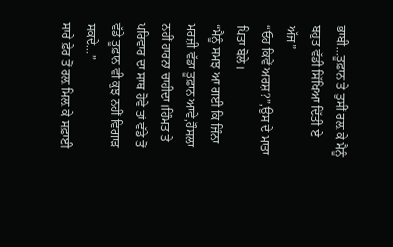ਭਾਬੀ…ਤੂਫ਼ਾਨ ਤੇ ਤੁਸੀਂ ਰਲ਼ ਕੇ ਮੈਨੂੰ ਬਹੁਤ ਵੱਡੀ ਸਿੱਖਿਆ ਦਿੱਤੀ ਏ ਅੱਜ”
“ਓਹ ਕਿਵੇਂ ਅਰਸ਼?”,ਉਸ ਦੇ ਮਾਤਾ ਪਿਤਾ ਬੋਲੇ।
“ਮੈਨੂੰ ਸਮਝ ਆ ਗਈ ਕਿ ਜਿੰਨਾ ਮਰਜ਼ੀ ਵੱਡਾ ਤੂਫ਼ਾਨ ਆਵੇ,ਹੌਸਲਾ ਨਹੀਂ ਹਾਰਨਾ ਚਾਹੀਦਾ।ਹਿੰਮਤ ਤੇ ਪਰਿਵਾਰ ਦਾ ਸਾਥ ਹੋਵੇ ਤਾਂ ਵੱਡੇ ਤੋਂ ਵੱਡੇ ਤੂਫ਼ਾਨ ਵੀ ਕੁਝ ਨਹੀਂ ਵਿਗਾੜ ਸਕਦੇ…”
ਸਾਰੇ ਫ਼ੇਰ ਤੋਂ ਰਲ਼ ਮਿਲ਼ ਕੇ ਸਫ਼ਾਈ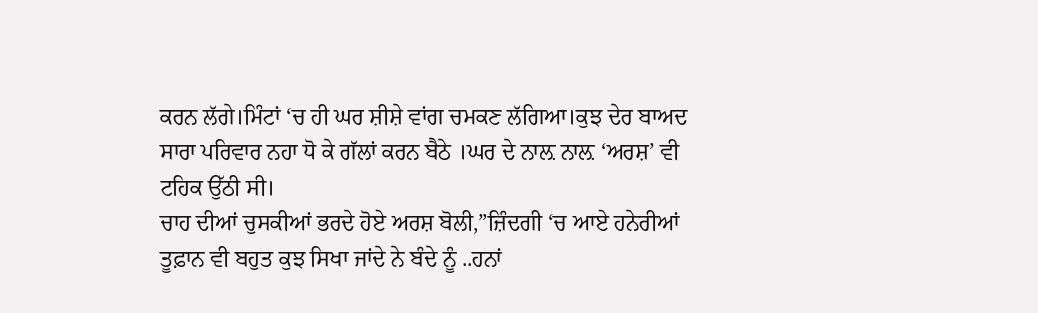ਕਰਨ ਲੱਗੇ।ਮਿੰਟਾਂ ‘ਚ ਹੀ ਘਰ ਸ਼ੀਸ਼ੇ ਵਾਂਗ ਚਮਕਣ ਲੱਗਿਆ।ਕੁਝ ਦੇਰ ਬਾਅਦ ਸਾਰਾ ਪਰਿਵਾਰ ਨਹਾ ਧੋ ਕੇ ਗੱਲਾਂ ਕਰਨ ਬੈਠੇ ।ਘਰ ਦੇ ਨਾਲ਼ ਨਾਲ਼ ‘ਅਰਸ਼’ ਵੀ ਟਹਿਕ ਉੱਠੀ ਸੀ।
ਚਾਹ ਦੀਆਂ ਚੁਸਕੀਆਂ ਭਰਦੇ ਹੋਏ ਅਰਸ਼ ਬੋਲੀ,”ਜ਼ਿੰਦਗੀ ‘ਚ ਆਏ ਹਨੇਰੀਆਂ ਤੂਫ਼ਾਨ ਵੀ ਬਹੁਤ ਕੁਝ ਸਿਖਾ ਜਾਂਦੇ ਨੇ ਬੰਦੇ ਨੂੰ ..ਹਨਾਂ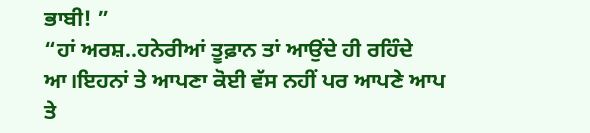ਭਾਬੀ! ”
“ਹਾਂ ਅਰਸ਼..ਹਨੇਰੀਆਂ ਤੂਫ਼ਾਨ ਤਾਂ ਆਉਂਦੇ ਹੀ ਰਹਿੰਦੇ ਆ।ਇਹਨਾਂ ਤੇ ਆਪਣਾ ਕੋਈ ਵੱਸ ਨਹੀਂ ਪਰ ਆਪਣੇ ਆਪ ਤੇ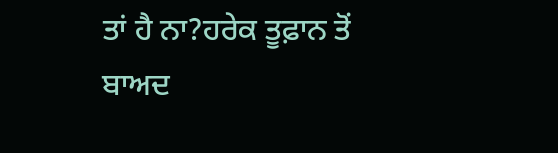ਤਾਂ ਹੈ ਨਾ?ਹਰੇਕ ਤੂਫ਼ਾਨ ਤੋਂ ਬਾਅਦ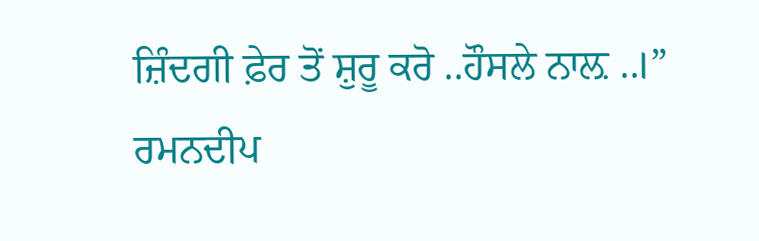ਜ਼ਿੰਦਗੀ ਫ਼ੇਰ ਤੋਂ ਸ਼ੁਰੂ ਕਰੋ ..ਹੌਸਲੇ ਨਾਲ਼ ..।”
ਰਮਨਦੀਪ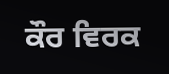ਕੌਰ ਵਿਰਕ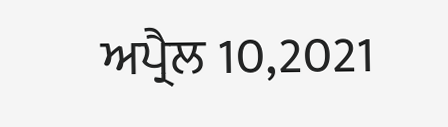ਅਪ੍ਰੈਲ 10,2021